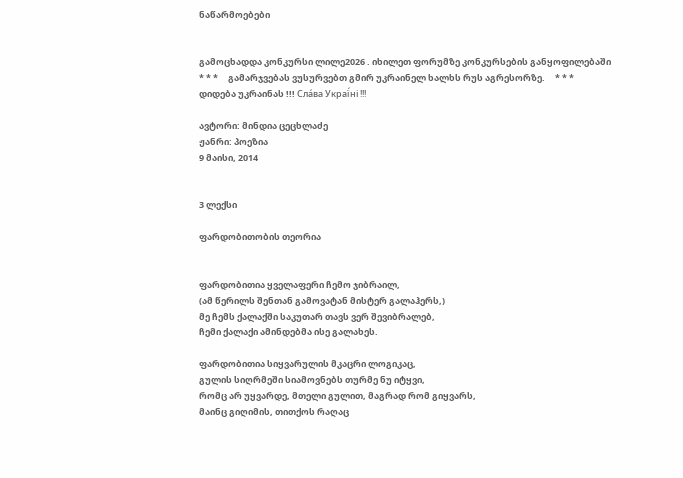ნაწარმოებები


გამოცხადდა კონკურსი ლილე2026 . იხილეთ ფორუმზე კონკურსების განყოფილებაში     * * *     გამარჯვებას ვუსურვებთ გმირ უკრაინელ ხალხს რუს აგრესორზე.     * * *     დიდება უკრაინას !!! Сла́ва Украї́ні !!!

ავტორი: მინდია ცეცხლაძე
ჟანრი: პოეზია
9 მაისი, 2014


3 ლექსი

ფარდობითობის თეორია


ფარდობითია ყველაფერი ჩემო ჯიბრაილ,
(ამ წერილს შენთან გამოვატან მისტერ გალაჰერს,)
მე ჩემს ქალაქში საკუთარ თავს ვერ შევიბრალებ,
ჩემი ქალაქი ამინდებმა ისე გალახეს.

ფარდობითია სიყვარულის მკაცრი ლოგიკაც,
გულის სიღრმეში სიამოვნებს თურმე ნუ იტყვი,
რომც არ უყვარდე, მთელი გულით, მაგრად რომ გიყვარს,
მაინც გიღიმის, თითქოს რაღაც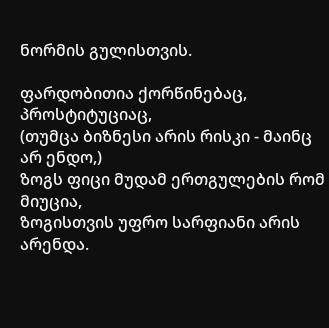ნორმის გულისთვის.

ფარდობითია ქორწინებაც, პროსტიტუციაც,
(თუმცა ბიზნესი არის რისკი - მაინც არ ენდო,)
ზოგს ფიცი მუდამ ერთგულების რომ მიუცია,
ზოგისთვის უფრო სარფიანი არის არენდა.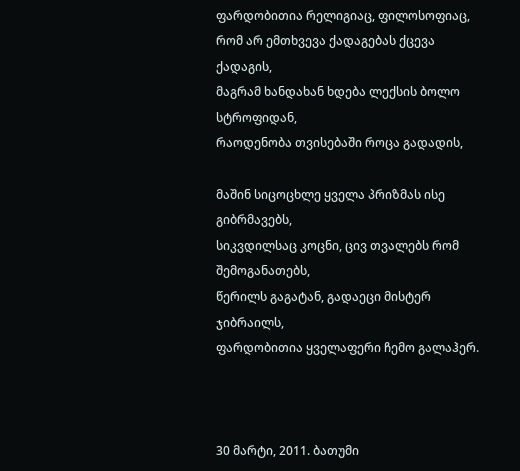ფარდობითია რელიგიაც, ფილოსოფიაც,
რომ არ ემთხვევა ქადაგებას ქცევა ქადაგის,
მაგრამ ხანდახან ხდება ლექსის ბოლო სტროფიდან,
რაოდენობა თვისებაში როცა გადადის,

მაშინ სიცოცხლე ყველა პრიზმას ისე გიბრმავებს,
სიკვდილსაც კოცნი, ცივ თვალებს რომ შემოგანათებს,
წერილს გაგატან, გადაეცი მისტერ ჯიბრაილს,
ფარდობითია ყველაფერი ჩემო გალაჰერ.



30 მარტი, 2011. ბათუმი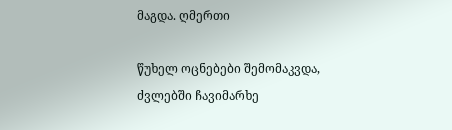მაგდა. ღმერთი

წუხელ ოცნებები შემომაკვდა,
ძვლებში ჩავიმარხე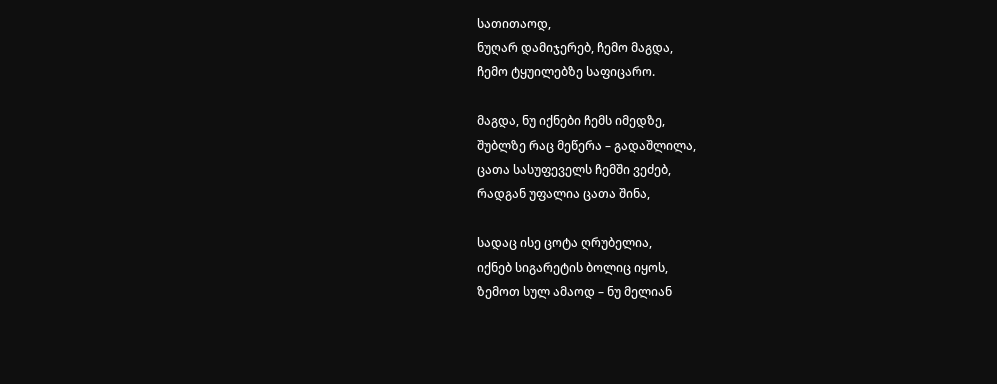სათითაოდ,
ნუღარ დამიჯერებ, ჩემო მაგდა,
ჩემო ტყუილებზე საფიცარო.

მაგდა, ნუ იქნები ჩემს იმედზე,
შუბლზე რაც მეწერა – გადაშლილა,
ცათა სასუფეველს ჩემში ვეძებ,
რადგან უფალია ცათა შინა,

სადაც ისე ცოტა ღრუბელია,
იქნებ სიგარეტის ბოლიც იყოს,
ზემოთ სულ ამაოდ – ნუ მელიან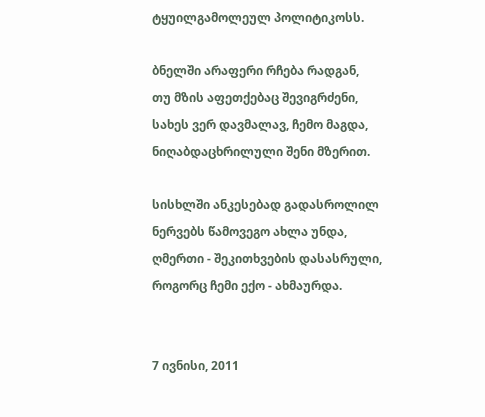ტყუილგამოლეულ პოლიტიკოსს.

ბნელში არაფერი რჩება რადგან,
თუ მზის აფეთქებაც შევიგრძენი,
სახეს ვერ დავმალავ, ჩემო მაგდა,
ნიღაბდაცხრილული შენი მზერით.

სისხლში ანკესებად გადასროლილ
ნერვებს წამოვეგო ახლა უნდა,
ღმერთი - შეკითხვების დასასრული,
როგორც ჩემი ექო - ახმაურდა.


7 ივნისი, 2011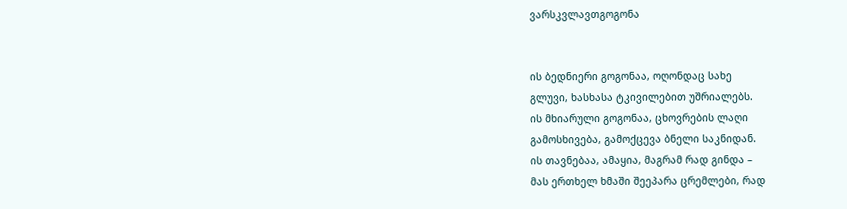ვარსკვლავთგოგონა


ის ბედნიერი გოგონაა, ოღონდაც სახე
გლუვი, ხასხასა ტკივილებით უშრიალებს.
ის მხიარული გოგონაა, ცხოვრების ლაღი
გამოსხივება, გამოქცევა ბნელი საკნიდან.
ის თავნებაა, ამაყია, მაგრამ რად გინდა –
მას ერთხელ ხმაში შეეპარა ცრემლები, რად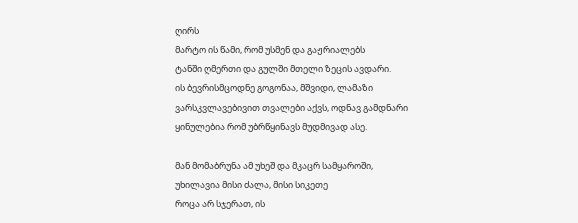ღირს
მარტო ის წამი, რომ უსმენ და გაჟრიალებს
ტანში ღმერთი და გულში მთელი ზეცის ავდარი.
ის ბევრისმცოდნე გოგონაა, მშვიდი, ლამაზი
ვარსკვლავებივით თვალები აქვს, ოდნავ გამდნარი
ყინულებია რომ უბრწყინავს მუდმივად ასე.

მან მომაბრუნა ამ უხეშ და მკაცრ სამყაროში,
უხილავია მისი ძალა, მისი სიკეთე
როცა არ სჯერათ, ის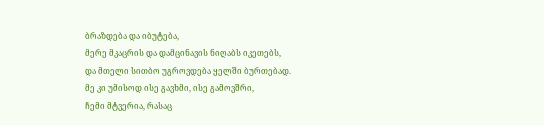ბრაზდება და იბუტება,
მერე მკაცრის და დამცინავის ნიღაბს იკეთებს,
და მთელი სითბო უგროვდება ყელში ბურთებად.
მე კი უმისოდ ისე გავხმი, ისე გამოვშრი,
ჩემი მტვერია, რასაც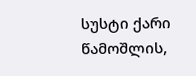სუსტი ქარი წამოშლის,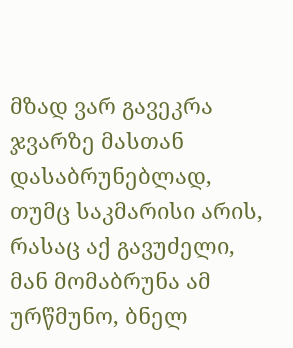მზად ვარ გავეკრა ჯვარზე მასთან დასაბრუნებლად,
თუმც საკმარისი არის, რასაც აქ გავუძელი,
მან მომაბრუნა ამ ურწმუნო, ბნელ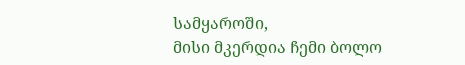სამყაროში,
მისი მკერდია ჩემი ბოლო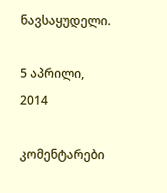ნავსაყუდელი.

5 აპრილი, 2014

კომენტარები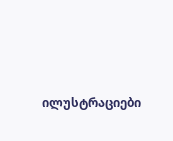ილუსტრაციები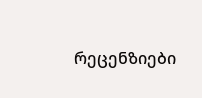რეცენზიები